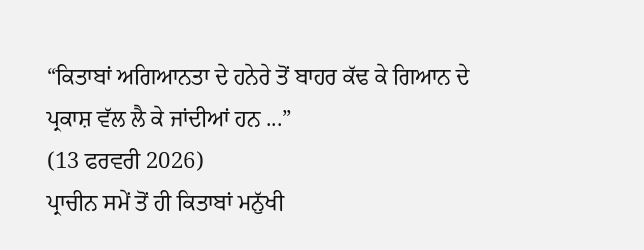“ਕਿਤਾਬਾਂ ਅਗਿਆਨਤਾ ਦੇ ਹਨੇਰੇ ਤੋਂ ਬਾਹਰ ਕੱਢ ਕੇ ਗਿਆਨ ਦੇ ਪ੍ਰਕਾਸ਼ ਵੱਲ ਲੈ ਕੇ ਜਾਂਦੀਆਂ ਹਨ ...”
(13 ਫਰਵਰੀ 2026)
ਪ੍ਰਾਚੀਨ ਸਮੇਂ ਤੋਂ ਹੀ ਕਿਤਾਬਾਂ ਮਨੁੱਖੀ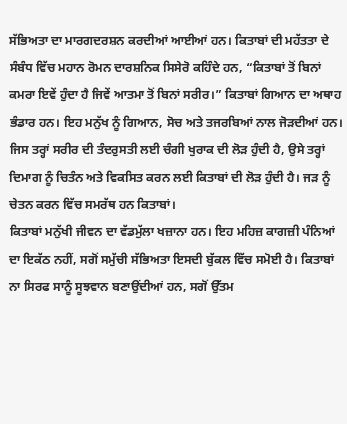ਸੱਭਿਅਤਾ ਦਾ ਮਾਰਗਦਰਸ਼ਨ ਕਰਦੀਆਂ ਆਈਆਂ ਹਨ। ਕਿਤਾਬਾਂ ਦੀ ਮਹੱਤਤਾ ਦੇ ਸੰਬੰਧ ਵਿੱਚ ਮਹਾਨ ਰੋਮਨ ਦਾਰਸ਼ਨਿਕ ਸਿਸੇਰੋ ਕਹਿੰਦੇ ਹਨ, “ਕਿਤਾਬਾਂ ਤੋਂ ਬਿਨਾਂ ਕਮਰਾ ਇਵੇਂ ਹੁੰਦਾ ਹੈ ਜਿਵੇਂ ਆਤਮਾ ਤੋਂ ਬਿਨਾਂ ਸਰੀਰ।” ਕਿਤਾਬਾਂ ਗਿਆਨ ਦਾ ਅਥਾਹ ਭੰਡਾਰ ਹਨ। ਇਹ ਮਨੁੱਖ ਨੂੰ ਗਿਆਨ, ਸੋਚ ਅਤੇ ਤਜਰਬਿਆਂ ਨਾਲ ਜੋੜਦੀਆਂ ਹਨ। ਜਿਸ ਤਰ੍ਹਾਂ ਸਰੀਰ ਦੀ ਤੰਦਰੁਸਤੀ ਲਈ ਚੰਗੀ ਖੁਰਾਕ ਦੀ ਲੋੜ ਹੁੰਦੀ ਹੈ, ਉਸੇ ਤਰ੍ਹਾਂ ਦਿਮਾਗ ਨੂੰ ਚਿਤੰਨ ਅਤੇ ਵਿਕਸਿਤ ਕਰਨ ਲਈ ਕਿਤਾਬਾਂ ਦੀ ਲੋੜ ਹੁੰਦੀ ਹੈ। ਜੜ ਨੂੰ ਚੇਤਨ ਕਰਨ ਵਿੱਚ ਸਮਰੱਥ ਹਨ ਕਿਤਾਬਾਂ।
ਕਿਤਾਬਾਂ ਮਨੁੱਖੀ ਜੀਵਨ ਦਾ ਵੱਡਮੁੱਲਾ ਖਜ਼ਾਨਾ ਹਨ। ਇਹ ਮਹਿਜ਼ ਕਾਗਜ਼ੀ ਪੰਨਿਆਂ ਦਾ ਇਕੱਠ ਨਹੀਂ, ਸਗੋਂ ਸਮੁੱਚੀ ਸੱਭਿਅਤਾ ਇਸਦੀ ਬੁੱਕਲ ਵਿੱਚ ਸਮੋਈ ਹੈ। ਕਿਤਾਬਾਂ ਨਾ ਸਿਰਫ ਸਾਨੂੰ ਸੂਝਵਾਨ ਬਣਾਉਂਦੀਆਂ ਹਨ, ਸਗੋਂ ਉੱਤਮ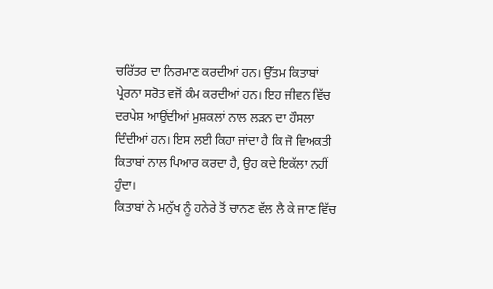ਚਰਿੱਤਰ ਦਾ ਨਿਰਮਾਣ ਕਰਦੀਆਂ ਹਨ। ਉੱਤਮ ਕਿਤਾਬਾਂ ਪ੍ਰੇਰਨਾ ਸਰੋਤ ਵਜੋਂ ਕੰਮ ਕਰਦੀਆਂ ਹਨ। ਇਹ ਜੀਵਨ ਵਿੱਚ ਦਰਪੇਸ਼ ਆਉਂਦੀਆਂ ਮੁਸ਼ਕਲਾਂ ਨਾਲ ਲੜਨ ਦਾ ਹੌਸਲਾ ਦਿੰਦੀਆਂ ਹਨ। ਇਸ ਲਈ ਕਿਹਾ ਜਾਂਦਾ ਹੈ ਕਿ ਜੋ ਵਿਅਕਤੀ ਕਿਤਾਬਾਂ ਨਾਲ ਪਿਆਰ ਕਰਦਾ ਹੈ, ਉਹ ਕਦੇ ਇਕੱਲਾ ਨਹੀਂ ਹੁੰਦਾ।
ਕਿਤਾਬਾਂ ਨੇ ਮਨੁੱਖ ਨੂੰ ਹਨੇਰੇ ਤੋਂ ਚਾਨਣ ਵੱਲ ਲੈ ਕੇ ਜਾਣ ਵਿੱਚ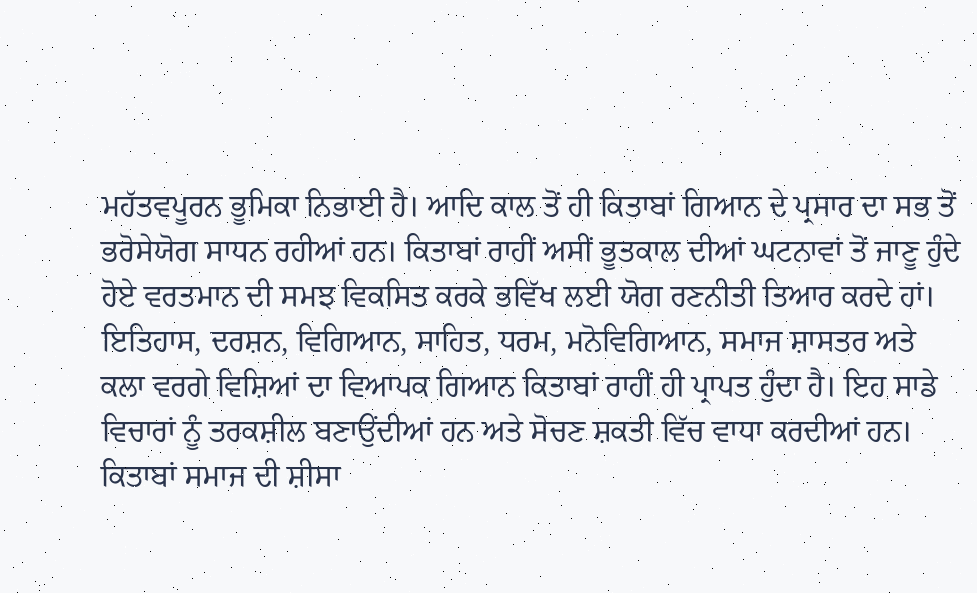ਮਹੱਤਵਪੂਰਨ ਭੂਮਿਕਾ ਨਿਭਾਈ ਹੈ। ਆਦਿ ਕਾਲ ਤੋਂ ਹੀ ਕਿਤਾਬਾਂ ਗਿਆਨ ਦੇ ਪ੍ਰਸਾਰ ਦਾ ਸਭ ਤੋਂ ਭਰੋਸੇਯੋਗ ਸਾਧਨ ਰਹੀਆਂ ਹਨ। ਕਿਤਾਬਾਂ ਰਾਹੀਂ ਅਸੀਂ ਭੂਤਕਾਲ ਦੀਆਂ ਘਟਨਾਵਾਂ ਤੋਂ ਜਾਣੂ ਹੁੰਦੇ ਹੋਏ ਵਰਤਮਾਨ ਦੀ ਸਮਝ ਵਿਕਸਿਤ ਕਰਕੇ ਭਵਿੱਖ ਲਈ ਯੋਗ ਰਣਨੀਤੀ ਤਿਆਰ ਕਰਦੇ ਹਾਂ। ਇਤਿਹਾਸ, ਦਰਸ਼ਨ, ਵਿਗਿਆਨ, ਸਾਹਿਤ, ਧਰਮ, ਮਨੋਵਿਗਿਆਨ, ਸਮਾਜ ਸ਼ਾਸਤਰ ਅਤੇ ਕਲਾ ਵਰਗੇ ਵਿਸ਼ਿਆਂ ਦਾ ਵਿਆਪਕ ਗਿਆਨ ਕਿਤਾਬਾਂ ਰਾਹੀਂ ਹੀ ਪ੍ਰਾਪਤ ਹੁੰਦਾ ਹੈ। ਇਹ ਸਾਡੇ ਵਿਚਾਰਾਂ ਨੂੰ ਤਰਕਸ਼ੀਲ ਬਣਾਉਂਦੀਆਂ ਹਨ ਅਤੇ ਸੋਚਣ ਸ਼ਕਤੀ ਵਿੱਚ ਵਾਧਾ ਕਰਦੀਆਂ ਹਨ।
ਕਿਤਾਬਾਂ ਸਮਾਜ ਦੀ ਸ਼ੀਸਾ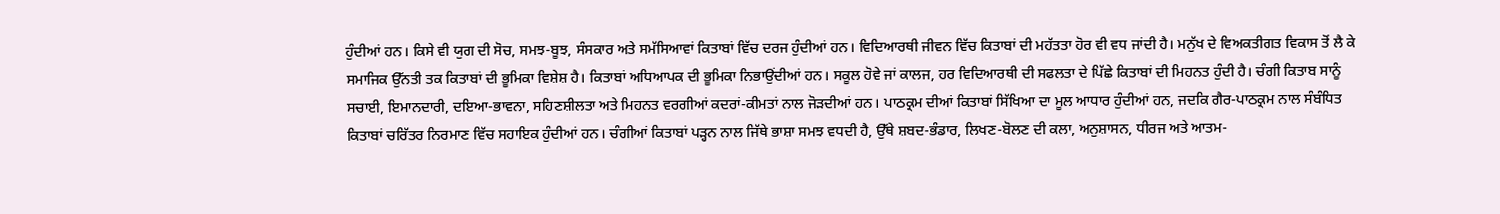ਹੁੰਦੀਆਂ ਹਨ। ਕਿਸੇ ਵੀ ਯੁਗ ਦੀ ਸੋਚ, ਸਮਝ-ਬੂਝ, ਸੰਸਕਾਰ ਅਤੇ ਸਮੱਸਿਆਵਾਂ ਕਿਤਾਬਾਂ ਵਿੱਚ ਦਰਜ ਹੁੰਦੀਆਂ ਹਨ। ਵਿਦਿਆਰਥੀ ਜੀਵਨ ਵਿੱਚ ਕਿਤਾਬਾਂ ਦੀ ਮਹੱਤਤਾ ਹੋਰ ਵੀ ਵਧ ਜਾਂਦੀ ਹੈ। ਮਨੁੱਖ ਦੇ ਵਿਅਕਤੀਗਤ ਵਿਕਾਸ ਤੋਂ ਲੈ ਕੇ ਸਮਾਜਿਕ ਉੱਨਤੀ ਤਕ ਕਿਤਾਬਾਂ ਦੀ ਭੂਮਿਕਾ ਵਿਸ਼ੇਸ਼ ਹੈ। ਕਿਤਾਬਾਂ ਅਧਿਆਪਕ ਦੀ ਭੂਮਿਕਾ ਨਿਭਾਉਂਦੀਆਂ ਹਨ। ਸਕੂਲ ਹੋਵੇ ਜਾਂ ਕਾਲਜ, ਹਰ ਵਿਦਿਆਰਥੀ ਦੀ ਸਫਲਤਾ ਦੇ ਪਿੱਛੇ ਕਿਤਾਬਾਂ ਦੀ ਮਿਹਨਤ ਹੁੰਦੀ ਹੈ। ਚੰਗੀ ਕਿਤਾਬ ਸਾਨੂੰ ਸਚਾਈ, ਇਮਾਨਦਾਰੀ, ਦਇਆ-ਭਾਵਨਾ, ਸਹਿਣਸ਼ੀਲਤਾ ਅਤੇ ਮਿਹਨਤ ਵਰਗੀਆਂ ਕਦਰਾਂ-ਕੀਮਤਾਂ ਨਾਲ ਜੋੜਦੀਆਂ ਹਨ। ਪਾਠਕ੍ਰਮ ਦੀਆਂ ਕਿਤਾਬਾਂ ਸਿੱਖਿਆ ਦਾ ਮੂਲ ਆਧਾਰ ਹੁੰਦੀਆਂ ਹਨ, ਜਦਕਿ ਗੈਰ-ਪਾਠਕ੍ਰਮ ਨਾਲ ਸੰਬੰਧਿਤ ਕਿਤਾਬਾਂ ਚਰਿੱਤਰ ਨਿਰਮਾਣ ਵਿੱਚ ਸਹਾਇਕ ਹੁੰਦੀਆਂ ਹਨ। ਚੰਗੀਆਂ ਕਿਤਾਬਾਂ ਪੜ੍ਹਨ ਨਾਲ ਜਿੱਥੇ ਭਾਸ਼ਾ ਸਮਝ ਵਧਦੀ ਹੈ, ਉੱਥੇ ਸ਼ਬਦ-ਭੰਡਾਰ, ਲਿਖਣ-ਬੋਲਣ ਦੀ ਕਲਾ, ਅਨੁਸ਼ਾਸਨ, ਧੀਰਜ ਅਤੇ ਆਤਮ-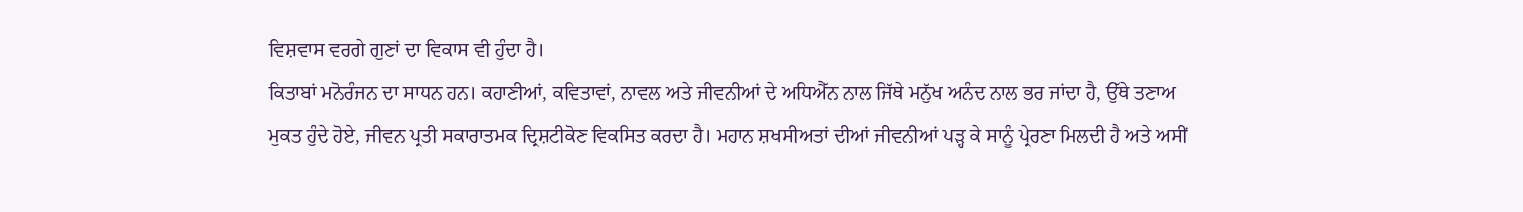ਵਿਸ਼ਵਾਸ ਵਰਗੇ ਗੁਣਾਂ ਦਾ ਵਿਕਾਸ ਵੀ ਹੁੰਦਾ ਹੈ।
ਕਿਤਾਬਾਂ ਮਨੋਰੰਜਨ ਦਾ ਸਾਧਨ ਹਨ। ਕਹਾਣੀਆਂ, ਕਵਿਤਾਵਾਂ, ਨਾਵਲ ਅਤੇ ਜੀਵਨੀਆਂ ਦੇ ਅਧਿਐੱਨ ਨਾਲ ਜਿੱਥੇ ਮਨੁੱਖ ਅਨੰਦ ਨਾਲ ਭਰ ਜਾਂਦਾ ਹੈ, ਉੱਥੇ ਤਣਾਅ ਮੁਕਤ ਹੁੰਦੇ ਹੋਏ, ਜੀਵਨ ਪ੍ਰਤੀ ਸਕਾਰਾਤਮਕ ਦ੍ਰਿਸ਼ਟੀਕੋਣ ਵਿਕਸਿਤ ਕਰਦਾ ਹੈ। ਮਹਾਨ ਸ਼ਖਸੀਅਤਾਂ ਦੀਆਂ ਜੀਵਨੀਆਂ ਪੜ੍ਹ ਕੇ ਸਾਨੂੰ ਪ੍ਰੇਰਣਾ ਮਿਲਦੀ ਹੈ ਅਤੇ ਅਸੀਂ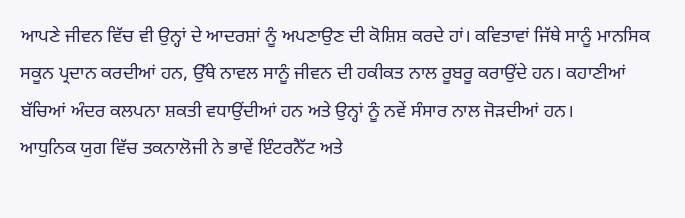ਆਪਣੇ ਜੀਵਨ ਵਿੱਚ ਵੀ ਉਨ੍ਹਾਂ ਦੇ ਆਦਰਸ਼ਾਂ ਨੂੰ ਅਪਣਾਉਣ ਦੀ ਕੋਸ਼ਿਸ਼ ਕਰਦੇ ਹਾਂ। ਕਵਿਤਾਵਾਂ ਜਿੱਥੇ ਸਾਨੂੰ ਮਾਨਸਿਕ ਸਕੂਨ ਪ੍ਰਦਾਨ ਕਰਦੀਆਂ ਹਨ, ਉੱਥੇ ਨਾਵਲ ਸਾਨੂੰ ਜੀਵਨ ਦੀ ਹਕੀਕਤ ਨਾਲ ਰੂਬਰੂ ਕਰਾਉਂਦੇ ਹਨ। ਕਹਾਣੀਆਂ ਬੱਚਿਆਂ ਅੰਦਰ ਕਲਪਨਾ ਸ਼ਕਤੀ ਵਧਾਉਂਦੀਆਂ ਹਨ ਅਤੇ ਉਨ੍ਹਾਂ ਨੂੰ ਨਵੇਂ ਸੰਸਾਰ ਨਾਲ ਜੋੜਦੀਆਂ ਹਨ।
ਆਧੁਨਿਕ ਯੁਗ ਵਿੱਚ ਤਕਨਾਲੋਜੀ ਨੇ ਭਾਵੇਂ ਇੰਟਰਨੈੱਟ ਅਤੇ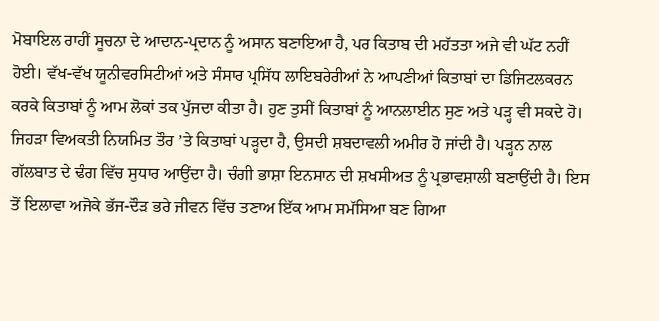ਮੋਬਾਇਲ ਰਾਹੀਂ ਸੂਚਨਾ ਦੇ ਆਦਾਨ-ਪ੍ਰਦਾਨ ਨੂੰ ਅਸਾਨ ਬਣਾਇਆ ਹੈ, ਪਰ ਕਿਤਾਬ ਦੀ ਮਹੱਤਤਾ ਅਜੇ ਵੀ ਘੱਟ ਨਹੀਂ ਹੋਈ। ਵੱਖ-ਵੱਖ ਯੂਨੀਵਰਸਿਟੀਆਂ ਅਤੇ ਸੰਸਾਰ ਪ੍ਰਸਿੱਧ ਲਾਇਬਰੇਰੀਆਂ ਨੇ ਆਪਣੀਆਂ ਕਿਤਾਬਾਂ ਦਾ ਡਿਜਿਟਲਕਰਨ ਕਰਕੇ ਕਿਤਾਬਾਂ ਨੂੰ ਆਮ ਲੋਕਾਂ ਤਕ ਪੁੱਜਦਾ ਕੀਤਾ ਹੈ। ਹੁਣ ਤੁਸੀਂ ਕਿਤਾਬਾਂ ਨੂੰ ਆਨਲਾਈਨ ਸੁਣ ਅਤੇ ਪੜ੍ਹ ਵੀ ਸਕਦੇ ਹੋ।
ਜਿਹੜਾ ਵਿਅਕਤੀ ਨਿਯਮਿਤ ਤੌਰ ’ਤੇ ਕਿਤਾਬਾਂ ਪੜ੍ਹਦਾ ਹੈ, ਉਸਦੀ ਸ਼ਬਦਾਵਲੀ ਅਮੀਰ ਹੋ ਜਾਂਦੀ ਹੈ। ਪੜ੍ਹਨ ਨਾਲ ਗੱਲਬਾਤ ਦੇ ਢੰਗ ਵਿੱਚ ਸੁਧਾਰ ਆਉਂਦਾ ਹੈ। ਚੰਗੀ ਭਾਸ਼ਾ ਇਨਸਾਨ ਦੀ ਸ਼ਖਸੀਅਤ ਨੂੰ ਪ੍ਰਭਾਵਸ਼ਾਲੀ ਬਣਾਉਂਦੀ ਹੈ। ਇਸ ਤੋਂ ਇਲਾਵਾ ਅਜੋਕੇ ਭੱਜ-ਦੌੜ ਭਰੇ ਜੀਵਨ ਵਿੱਚ ਤਣਾਅ ਇੱਕ ਆਮ ਸਮੱਸਿਆ ਬਣ ਗਿਆ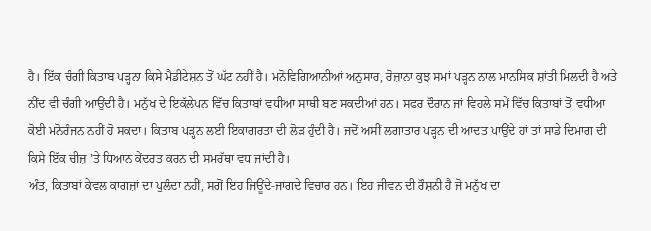ਹੈ। ਇੱਕ ਚੰਗੀ ਕਿਤਾਬ ਪੜ੍ਹਨਾ ਕਿਸੇ ਮੈਡੀਟੇਸ਼ਨ ਤੋਂ ਘੱਟ ਨਹੀਂ ਹੈ। ਮਨੋਵਿਗਿਆਨੀਆਂ ਅਨੁਸਾਰ, ਰੋਜ਼ਾਨਾ ਕੁਝ ਸਮਾਂ ਪੜ੍ਹਨ ਨਾਲ ਮਾਨਸਿਕ ਸ਼ਾਂਤੀ ਮਿਲਦੀ ਹੈ ਅਤੇ ਨੀਂਦ ਵੀ ਚੰਗੀ ਆਉਂਦੀ ਹੈ। ਮਨੁੱਖ ਦੇ ਇਕੱਲੇਪਨ ਵਿੱਚ ਕਿਤਾਬਾਂ ਵਧੀਆ ਸਾਥੀ ਬਣ ਸਕਦੀਆਂ ਹਨ। ਸਫਰ ਦੌਰਾਨ ਜਾਂ ਵਿਹਲੇ ਸਮੇਂ ਵਿੱਚ ਕਿਤਾਬਾਂ ਤੋਂ ਵਧੀਆ ਕੋਈ ਮਨੋਰੰਜਨ ਨਹੀਂ ਹੋ ਸਕਦਾ। ਕਿਤਾਬ ਪੜ੍ਹਨ ਲਈ ਇਕਾਗਰਤਾ ਦੀ ਲੋੜ ਹੁੰਦੀ ਹੈ। ਜਦੋਂ ਅਸੀਂ ਲਗਾਤਾਰ ਪੜ੍ਹਨ ਦੀ ਆਦਤ ਪਾਉਂਦੇ ਹਾਂ ਤਾਂ ਸਾਡੇ ਦਿਮਾਗ ਦੀ ਕਿਸੇ ਇੱਕ ਚੀਜ਼ ’ਤੇ ਧਿਆਨ ਕੇਂਦਰਤ ਕਰਨ ਦੀ ਸਮਰੱਥਾ ਵਧ ਜਾਂਦੀ ਹੈ।
ਅੰਤ, ਕਿਤਾਬਾਂ ਕੇਵਲ ਕਾਗਜ਼ਾਂ ਦਾ ਪੁਲੰਦਾ ਨਹੀਂ, ਸਗੋਂ ਇਹ ਜਿਊਂਦੇ-ਜਾਗਦੇ ਵਿਚਾਰ ਹਨ। ਇਹ ਜੀਵਨ ਦੀ ਰੌਸ਼ਨੀ ਹੈ ਜੋ ਮਨੁੱਖ ਦਾ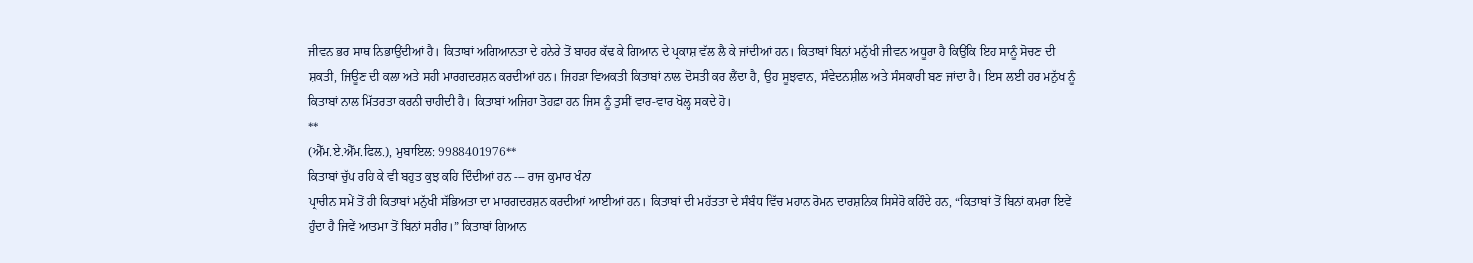ਜੀਵਨ ਭਰ ਸਾਥ ਨਿਭਾਉਂਦੀਆਂ ਹੈ। ਕਿਤਾਬਾਂ ਅਗਿਆਨਤਾ ਦੇ ਹਨੇਰੇ ਤੋਂ ਬਾਹਰ ਕੱਢ ਕੇ ਗਿਆਨ ਦੇ ਪ੍ਰਕਾਸ਼ ਵੱਲ ਲੈ ਕੇ ਜਾਂਦੀਆਂ ਹਨ। ਕਿਤਾਬਾਂ ਬਿਨਾਂ ਮਨੁੱਖੀ ਜੀਵਨ ਅਧੂਰਾ ਹੈ ਕਿਉਂਕਿ ਇਹ ਸਾਨੂੰ ਸੋਚਣ ਦੀ ਸ਼ਕਤੀ, ਜਿਊਣ ਦੀ ਕਲਾ ਅਤੇ ਸਹੀ ਮਾਰਗਦਰਸ਼ਨ ਕਰਦੀਆਂ ਹਨ। ਜਿਹੜਾ ਵਿਅਕਤੀ ਕਿਤਾਬਾਂ ਨਾਲ ਦੋਸਤੀ ਕਰ ਲੈਂਦਾ ਹੈ, ਉਹ ਸੂਝਵਾਨ, ਸੰਵੇਦਨਸ਼ੀਲ ਅਤੇ ਸੰਸਕਾਰੀ ਬਣ ਜਾਂਦਾ ਹੈ। ਇਸ ਲਈ ਹਰ ਮਨੁੱਖ ਨੂੰ ਕਿਤਾਬਾਂ ਨਾਲ ਮਿੱਤਰਤਾ ਕਰਨੀ ਚਾਹੀਦੀ ਹੈ। ਕਿਤਾਬਾਂ ਅਜਿਹਾ ਤੋਹਫ਼ਾ ਹਨ ਜਿਸ ਨੂੰ ਤੁਸੀਂ ਵਾਰ-ਵਾਰ ਖੋਲ੍ਹ ਸਕਦੇ ਹੋ।
**
(ਐੱਮ.ਏ.ਐੱਮ.ਫਿਲ.), ਮੁਬਾਇਲ: 9988401976**
ਕਿਤਾਬਾਂ ਚੁੱਪ ਰਹਿ ਕੇ ਵੀ ਬਹੁਤ ਕੁਝ ਕਹਿ ਦਿੰਦੀਆਂ ਹਨ --- ਰਾਜ ਕੁਮਾਰ ਖੰਨਾ
ਪ੍ਰਾਚੀਨ ਸਮੇਂ ਤੋਂ ਹੀ ਕਿਤਾਬਾਂ ਮਨੁੱਖੀ ਸੱਭਿਅਤਾ ਦਾ ਮਾਰਗਦਰਸ਼ਨ ਕਰਦੀਆਂ ਆਈਆਂ ਹਨ। ਕਿਤਾਬਾਂ ਦੀ ਮਹੱਤਤਾ ਦੇ ਸੰਬੰਧ ਵਿੱਚ ਮਹਾਨ ਰੋਮਨ ਦਾਰਸ਼ਨਿਕ ਸਿਸੇਰੋ ਕਹਿੰਦੇ ਹਨ, “ਕਿਤਾਬਾਂ ਤੋਂ ਬਿਨਾਂ ਕਮਰਾ ਇਵੇਂ ਹੁੰਦਾ ਹੈ ਜਿਵੇਂ ਆਤਮਾ ਤੋਂ ਬਿਨਾਂ ਸਰੀਰ।” ਕਿਤਾਬਾਂ ਗਿਆਨ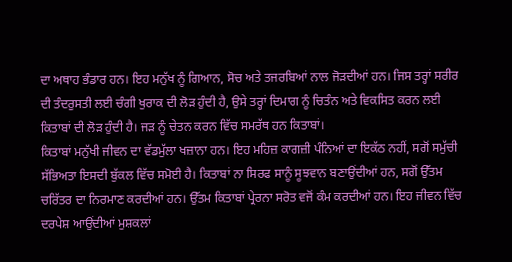ਦਾ ਅਥਾਹ ਭੰਡਾਰ ਹਨ। ਇਹ ਮਨੁੱਖ ਨੂੰ ਗਿਆਨ, ਸੋਚ ਅਤੇ ਤਜਰਬਿਆਂ ਨਾਲ ਜੋੜਦੀਆਂ ਹਨ। ਜਿਸ ਤਰ੍ਹਾਂ ਸਰੀਰ ਦੀ ਤੰਦਰੁਸਤੀ ਲਈ ਚੰਗੀ ਖੁਰਾਕ ਦੀ ਲੋੜ ਹੁੰਦੀ ਹੈ, ਉਸੇ ਤਰ੍ਹਾਂ ਦਿਮਾਗ ਨੂੰ ਚਿਤੰਨ ਅਤੇ ਵਿਕਸਿਤ ਕਰਨ ਲਈ ਕਿਤਾਬਾਂ ਦੀ ਲੋੜ ਹੁੰਦੀ ਹੈ। ਜੜ ਨੂੰ ਚੇਤਨ ਕਰਨ ਵਿੱਚ ਸਮਰੱਥ ਹਨ ਕਿਤਾਬਾਂ।
ਕਿਤਾਬਾਂ ਮਨੁੱਖੀ ਜੀਵਨ ਦਾ ਵੱਡਮੁੱਲਾ ਖਜ਼ਾਨਾ ਹਨ। ਇਹ ਮਹਿਜ਼ ਕਾਗਜ਼ੀ ਪੰਨਿਆਂ ਦਾ ਇਕੱਠ ਨਹੀਂ, ਸਗੋਂ ਸਮੁੱਚੀ ਸੱਭਿਅਤਾ ਇਸਦੀ ਬੁੱਕਲ ਵਿੱਚ ਸਮੋਈ ਹੈ। ਕਿਤਾਬਾਂ ਨਾ ਸਿਰਫ ਸਾਨੂੰ ਸੂਝਵਾਨ ਬਣਾਉਂਦੀਆਂ ਹਨ, ਸਗੋਂ ਉੱਤਮ ਚਰਿੱਤਰ ਦਾ ਨਿਰਮਾਣ ਕਰਦੀਆਂ ਹਨ। ਉੱਤਮ ਕਿਤਾਬਾਂ ਪ੍ਰੇਰਨਾ ਸਰੋਤ ਵਜੋਂ ਕੰਮ ਕਰਦੀਆਂ ਹਨ। ਇਹ ਜੀਵਨ ਵਿੱਚ ਦਰਪੇਸ਼ ਆਉਂਦੀਆਂ ਮੁਸ਼ਕਲਾਂ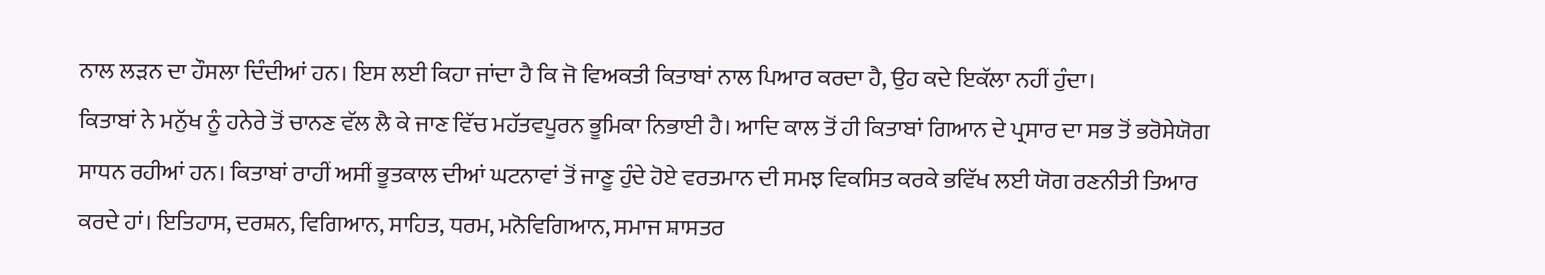ਨਾਲ ਲੜਨ ਦਾ ਹੌਸਲਾ ਦਿੰਦੀਆਂ ਹਨ। ਇਸ ਲਈ ਕਿਹਾ ਜਾਂਦਾ ਹੈ ਕਿ ਜੋ ਵਿਅਕਤੀ ਕਿਤਾਬਾਂ ਨਾਲ ਪਿਆਰ ਕਰਦਾ ਹੈ, ਉਹ ਕਦੇ ਇਕੱਲਾ ਨਹੀਂ ਹੁੰਦਾ।
ਕਿਤਾਬਾਂ ਨੇ ਮਨੁੱਖ ਨੂੰ ਹਨੇਰੇ ਤੋਂ ਚਾਨਣ ਵੱਲ ਲੈ ਕੇ ਜਾਣ ਵਿੱਚ ਮਹੱਤਵਪੂਰਨ ਭੂਮਿਕਾ ਨਿਭਾਈ ਹੈ। ਆਦਿ ਕਾਲ ਤੋਂ ਹੀ ਕਿਤਾਬਾਂ ਗਿਆਨ ਦੇ ਪ੍ਰਸਾਰ ਦਾ ਸਭ ਤੋਂ ਭਰੋਸੇਯੋਗ ਸਾਧਨ ਰਹੀਆਂ ਹਨ। ਕਿਤਾਬਾਂ ਰਾਹੀਂ ਅਸੀਂ ਭੂਤਕਾਲ ਦੀਆਂ ਘਟਨਾਵਾਂ ਤੋਂ ਜਾਣੂ ਹੁੰਦੇ ਹੋਏ ਵਰਤਮਾਨ ਦੀ ਸਮਝ ਵਿਕਸਿਤ ਕਰਕੇ ਭਵਿੱਖ ਲਈ ਯੋਗ ਰਣਨੀਤੀ ਤਿਆਰ ਕਰਦੇ ਹਾਂ। ਇਤਿਹਾਸ, ਦਰਸ਼ਨ, ਵਿਗਿਆਨ, ਸਾਹਿਤ, ਧਰਮ, ਮਨੋਵਿਗਿਆਨ, ਸਮਾਜ ਸ਼ਾਸਤਰ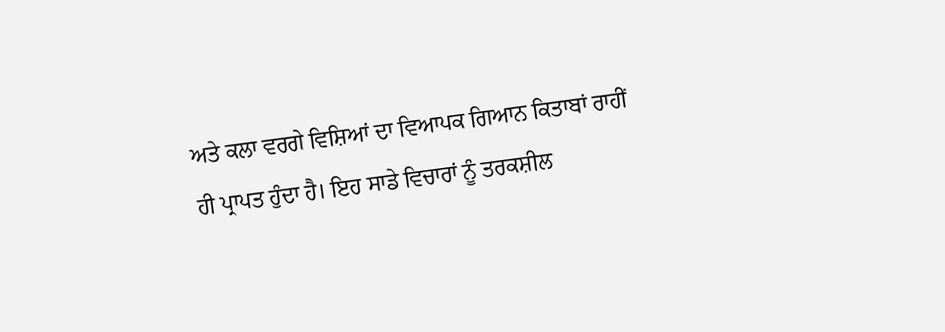ਅਤੇ ਕਲਾ ਵਰਗੇ ਵਿਸ਼ਿਆਂ ਦਾ ਵਿਆਪਕ ਗਿਆਨ ਕਿਤਾਬਾਂ ਰਾਹੀਂ ਹੀ ਪ੍ਰਾਪਤ ਹੁੰਦਾ ਹੈ। ਇਹ ਸਾਡੇ ਵਿਚਾਰਾਂ ਨੂੰ ਤਰਕਸ਼ੀਲ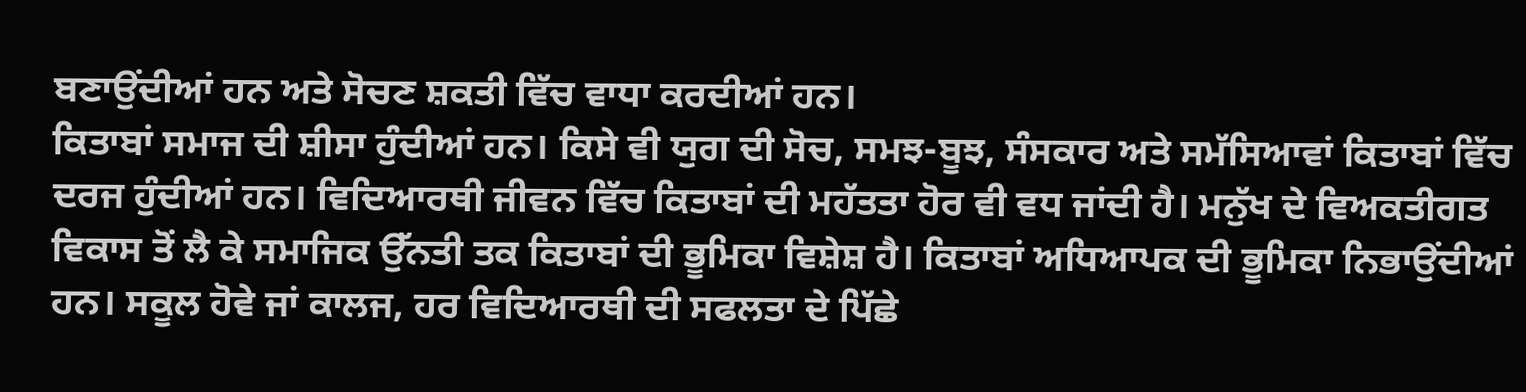ਬਣਾਉਂਦੀਆਂ ਹਨ ਅਤੇ ਸੋਚਣ ਸ਼ਕਤੀ ਵਿੱਚ ਵਾਧਾ ਕਰਦੀਆਂ ਹਨ।
ਕਿਤਾਬਾਂ ਸਮਾਜ ਦੀ ਸ਼ੀਸਾ ਹੁੰਦੀਆਂ ਹਨ। ਕਿਸੇ ਵੀ ਯੁਗ ਦੀ ਸੋਚ, ਸਮਝ-ਬੂਝ, ਸੰਸਕਾਰ ਅਤੇ ਸਮੱਸਿਆਵਾਂ ਕਿਤਾਬਾਂ ਵਿੱਚ ਦਰਜ ਹੁੰਦੀਆਂ ਹਨ। ਵਿਦਿਆਰਥੀ ਜੀਵਨ ਵਿੱਚ ਕਿਤਾਬਾਂ ਦੀ ਮਹੱਤਤਾ ਹੋਰ ਵੀ ਵਧ ਜਾਂਦੀ ਹੈ। ਮਨੁੱਖ ਦੇ ਵਿਅਕਤੀਗਤ ਵਿਕਾਸ ਤੋਂ ਲੈ ਕੇ ਸਮਾਜਿਕ ਉੱਨਤੀ ਤਕ ਕਿਤਾਬਾਂ ਦੀ ਭੂਮਿਕਾ ਵਿਸ਼ੇਸ਼ ਹੈ। ਕਿਤਾਬਾਂ ਅਧਿਆਪਕ ਦੀ ਭੂਮਿਕਾ ਨਿਭਾਉਂਦੀਆਂ ਹਨ। ਸਕੂਲ ਹੋਵੇ ਜਾਂ ਕਾਲਜ, ਹਰ ਵਿਦਿਆਰਥੀ ਦੀ ਸਫਲਤਾ ਦੇ ਪਿੱਛੇ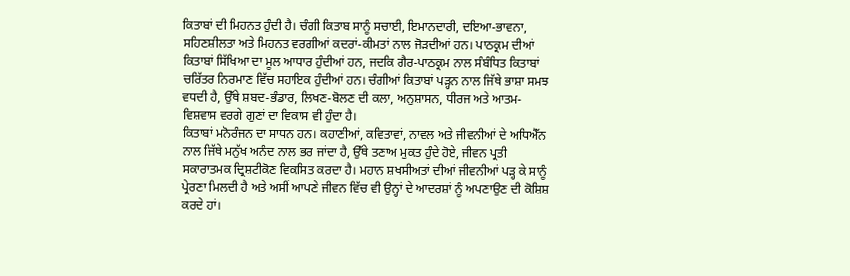ਕਿਤਾਬਾਂ ਦੀ ਮਿਹਨਤ ਹੁੰਦੀ ਹੈ। ਚੰਗੀ ਕਿਤਾਬ ਸਾਨੂੰ ਸਚਾਈ, ਇਮਾਨਦਾਰੀ, ਦਇਆ-ਭਾਵਨਾ, ਸਹਿਣਸ਼ੀਲਤਾ ਅਤੇ ਮਿਹਨਤ ਵਰਗੀਆਂ ਕਦਰਾਂ-ਕੀਮਤਾਂ ਨਾਲ ਜੋੜਦੀਆਂ ਹਨ। ਪਾਠਕ੍ਰਮ ਦੀਆਂ ਕਿਤਾਬਾਂ ਸਿੱਖਿਆ ਦਾ ਮੂਲ ਆਧਾਰ ਹੁੰਦੀਆਂ ਹਨ, ਜਦਕਿ ਗੈਰ-ਪਾਠਕ੍ਰਮ ਨਾਲ ਸੰਬੰਧਿਤ ਕਿਤਾਬਾਂ ਚਰਿੱਤਰ ਨਿਰਮਾਣ ਵਿੱਚ ਸਹਾਇਕ ਹੁੰਦੀਆਂ ਹਨ। ਚੰਗੀਆਂ ਕਿਤਾਬਾਂ ਪੜ੍ਹਨ ਨਾਲ ਜਿੱਥੇ ਭਾਸ਼ਾ ਸਮਝ ਵਧਦੀ ਹੈ, ਉੱਥੇ ਸ਼ਬਦ-ਭੰਡਾਰ, ਲਿਖਣ-ਬੋਲਣ ਦੀ ਕਲਾ, ਅਨੁਸ਼ਾਸਨ, ਧੀਰਜ ਅਤੇ ਆਤਮ-ਵਿਸ਼ਵਾਸ ਵਰਗੇ ਗੁਣਾਂ ਦਾ ਵਿਕਾਸ ਵੀ ਹੁੰਦਾ ਹੈ।
ਕਿਤਾਬਾਂ ਮਨੋਰੰਜਨ ਦਾ ਸਾਧਨ ਹਨ। ਕਹਾਣੀਆਂ, ਕਵਿਤਾਵਾਂ, ਨਾਵਲ ਅਤੇ ਜੀਵਨੀਆਂ ਦੇ ਅਧਿਐੱਨ ਨਾਲ ਜਿੱਥੇ ਮਨੁੱਖ ਅਨੰਦ ਨਾਲ ਭਰ ਜਾਂਦਾ ਹੈ, ਉੱਥੇ ਤਣਾਅ ਮੁਕਤ ਹੁੰਦੇ ਹੋਏ, ਜੀਵਨ ਪ੍ਰਤੀ ਸਕਾਰਾਤਮਕ ਦ੍ਰਿਸ਼ਟੀਕੋਣ ਵਿਕਸਿਤ ਕਰਦਾ ਹੈ। ਮਹਾਨ ਸ਼ਖਸੀਅਤਾਂ ਦੀਆਂ ਜੀਵਨੀਆਂ ਪੜ੍ਹ ਕੇ ਸਾਨੂੰ ਪ੍ਰੇਰਣਾ ਮਿਲਦੀ ਹੈ ਅਤੇ ਅਸੀਂ ਆਪਣੇ ਜੀਵਨ ਵਿੱਚ ਵੀ ਉਨ੍ਹਾਂ ਦੇ ਆਦਰਸ਼ਾਂ ਨੂੰ ਅਪਣਾਉਣ ਦੀ ਕੋਸ਼ਿਸ਼ ਕਰਦੇ ਹਾਂ।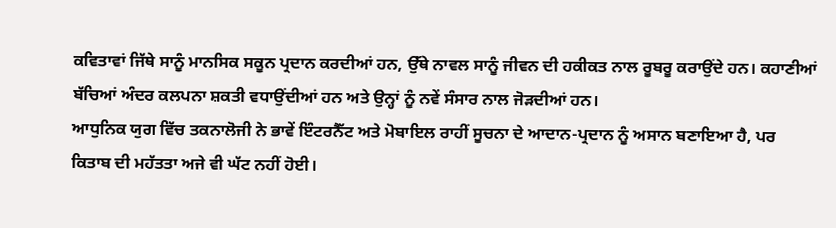ਕਵਿਤਾਵਾਂ ਜਿੱਥੇ ਸਾਨੂੰ ਮਾਨਸਿਕ ਸਕੂਨ ਪ੍ਰਦਾਨ ਕਰਦੀਆਂ ਹਨ, ਉੱਥੇ ਨਾਵਲ ਸਾਨੂੰ ਜੀਵਨ ਦੀ ਹਕੀਕਤ ਨਾਲ ਰੂਬਰੂ ਕਰਾਉਂਦੇ ਹਨ। ਕਹਾਣੀਆਂ ਬੱਚਿਆਂ ਅੰਦਰ ਕਲਪਨਾ ਸ਼ਕਤੀ ਵਧਾਉਂਦੀਆਂ ਹਨ ਅਤੇ ਉਨ੍ਹਾਂ ਨੂੰ ਨਵੇਂ ਸੰਸਾਰ ਨਾਲ ਜੋੜਦੀਆਂ ਹਨ।
ਆਧੁਨਿਕ ਯੁਗ ਵਿੱਚ ਤਕਨਾਲੋਜੀ ਨੇ ਭਾਵੇਂ ਇੰਟਰਨੈੱਟ ਅਤੇ ਮੋਬਾਇਲ ਰਾਹੀਂ ਸੂਚਨਾ ਦੇ ਆਦਾਨ-ਪ੍ਰਦਾਨ ਨੂੰ ਅਸਾਨ ਬਣਾਇਆ ਹੈ, ਪਰ ਕਿਤਾਬ ਦੀ ਮਹੱਤਤਾ ਅਜੇ ਵੀ ਘੱਟ ਨਹੀਂ ਹੋਈ।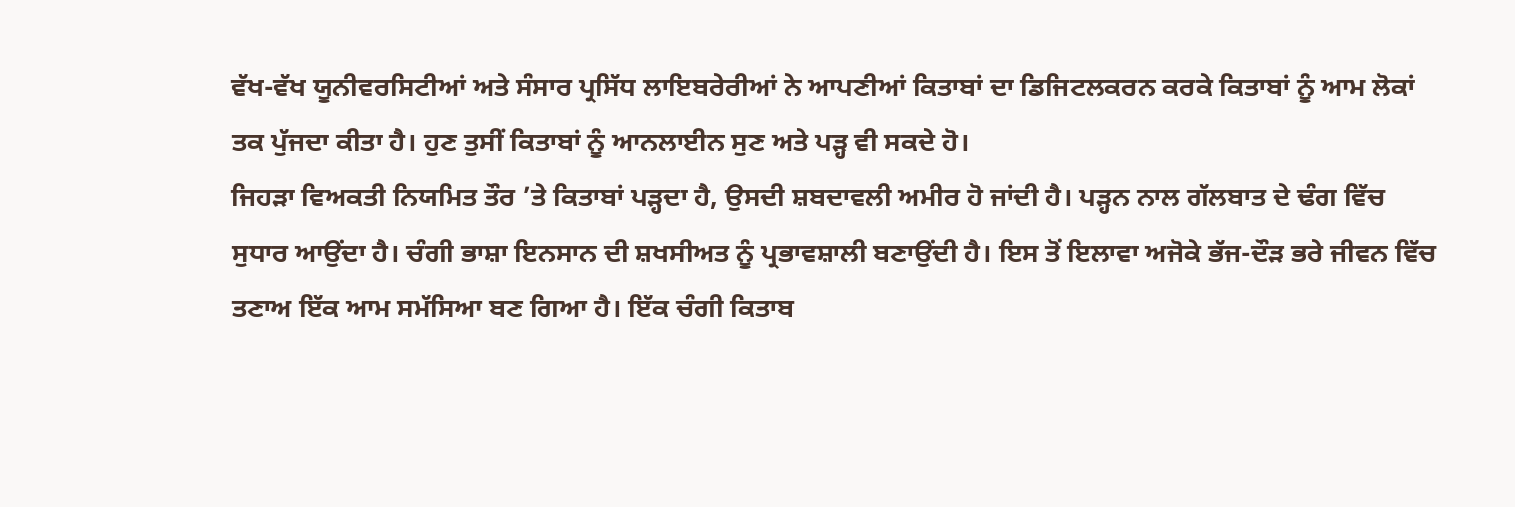ਵੱਖ-ਵੱਖ ਯੂਨੀਵਰਸਿਟੀਆਂ ਅਤੇ ਸੰਸਾਰ ਪ੍ਰਸਿੱਧ ਲਾਇਬਰੇਰੀਆਂ ਨੇ ਆਪਣੀਆਂ ਕਿਤਾਬਾਂ ਦਾ ਡਿਜਿਟਲਕਰਨ ਕਰਕੇ ਕਿਤਾਬਾਂ ਨੂੰ ਆਮ ਲੋਕਾਂ ਤਕ ਪੁੱਜਦਾ ਕੀਤਾ ਹੈ। ਹੁਣ ਤੁਸੀਂ ਕਿਤਾਬਾਂ ਨੂੰ ਆਨਲਾਈਨ ਸੁਣ ਅਤੇ ਪੜ੍ਹ ਵੀ ਸਕਦੇ ਹੋ।
ਜਿਹੜਾ ਵਿਅਕਤੀ ਨਿਯਮਿਤ ਤੌਰ ’ਤੇ ਕਿਤਾਬਾਂ ਪੜ੍ਹਦਾ ਹੈ, ਉਸਦੀ ਸ਼ਬਦਾਵਲੀ ਅਮੀਰ ਹੋ ਜਾਂਦੀ ਹੈ। ਪੜ੍ਹਨ ਨਾਲ ਗੱਲਬਾਤ ਦੇ ਢੰਗ ਵਿੱਚ ਸੁਧਾਰ ਆਉਂਦਾ ਹੈ। ਚੰਗੀ ਭਾਸ਼ਾ ਇਨਸਾਨ ਦੀ ਸ਼ਖਸੀਅਤ ਨੂੰ ਪ੍ਰਭਾਵਸ਼ਾਲੀ ਬਣਾਉਂਦੀ ਹੈ। ਇਸ ਤੋਂ ਇਲਾਵਾ ਅਜੋਕੇ ਭੱਜ-ਦੌੜ ਭਰੇ ਜੀਵਨ ਵਿੱਚ ਤਣਾਅ ਇੱਕ ਆਮ ਸਮੱਸਿਆ ਬਣ ਗਿਆ ਹੈ। ਇੱਕ ਚੰਗੀ ਕਿਤਾਬ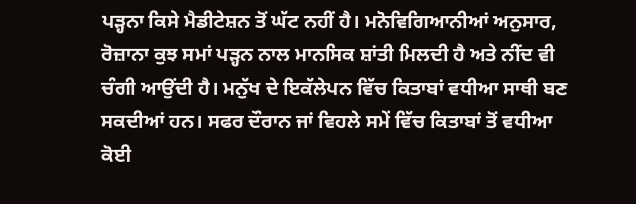ਪੜ੍ਹਨਾ ਕਿਸੇ ਮੈਡੀਟੇਸ਼ਨ ਤੋਂ ਘੱਟ ਨਹੀਂ ਹੈ। ਮਨੋਵਿਗਿਆਨੀਆਂ ਅਨੁਸਾਰ, ਰੋਜ਼ਾਨਾ ਕੁਝ ਸਮਾਂ ਪੜ੍ਹਨ ਨਾਲ ਮਾਨਸਿਕ ਸ਼ਾਂਤੀ ਮਿਲਦੀ ਹੈ ਅਤੇ ਨੀਂਦ ਵੀ ਚੰਗੀ ਆਉਂਦੀ ਹੈ। ਮਨੁੱਖ ਦੇ ਇਕੱਲੇਪਨ ਵਿੱਚ ਕਿਤਾਬਾਂ ਵਧੀਆ ਸਾਥੀ ਬਣ ਸਕਦੀਆਂ ਹਨ। ਸਫਰ ਦੌਰਾਨ ਜਾਂ ਵਿਹਲੇ ਸਮੇਂ ਵਿੱਚ ਕਿਤਾਬਾਂ ਤੋਂ ਵਧੀਆ ਕੋਈ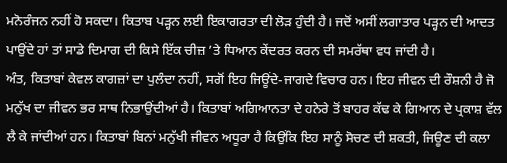ਮਨੋਰੰਜਨ ਨਹੀਂ ਹੋ ਸਕਦਾ। ਕਿਤਾਬ ਪੜ੍ਹਨ ਲਈ ਇਕਾਗਰਤਾ ਦੀ ਲੋੜ ਹੁੰਦੀ ਹੈ। ਜਦੋਂ ਅਸੀਂ ਲਗਾਤਾਰ ਪੜ੍ਹਨ ਦੀ ਆਦਤ ਪਾਉਂਦੇ ਹਾਂ ਤਾਂ ਸਾਡੇ ਦਿਮਾਗ ਦੀ ਕਿਸੇ ਇੱਕ ਚੀਜ਼ ’ਤੇ ਧਿਆਨ ਕੇਂਦਰਤ ਕਰਨ ਦੀ ਸਮਰੱਥਾ ਵਧ ਜਾਂਦੀ ਹੈ।
ਅੰਤ, ਕਿਤਾਬਾਂ ਕੇਵਲ ਕਾਗਜ਼ਾਂ ਦਾ ਪੁਲੰਦਾ ਨਹੀਂ, ਸਗੋਂ ਇਹ ਜਿਊਂਦੇ-ਜਾਗਦੇ ਵਿਚਾਰ ਹਨ। ਇਹ ਜੀਵਨ ਦੀ ਰੌਸ਼ਨੀ ਹੈ ਜੋ ਮਨੁੱਖ ਦਾ ਜੀਵਨ ਭਰ ਸਾਥ ਨਿਭਾਉਂਦੀਆਂ ਹੈ। ਕਿਤਾਬਾਂ ਅਗਿਆਨਤਾ ਦੇ ਹਨੇਰੇ ਤੋਂ ਬਾਹਰ ਕੱਢ ਕੇ ਗਿਆਨ ਦੇ ਪ੍ਰਕਾਸ਼ ਵੱਲ ਲੈ ਕੇ ਜਾਂਦੀਆਂ ਹਨ। ਕਿਤਾਬਾਂ ਬਿਨਾਂ ਮਨੁੱਖੀ ਜੀਵਨ ਅਧੂਰਾ ਹੈ ਕਿਉਂਕਿ ਇਹ ਸਾਨੂੰ ਸੋਚਣ ਦੀ ਸ਼ਕਤੀ, ਜਿਊਣ ਦੀ ਕਲਾ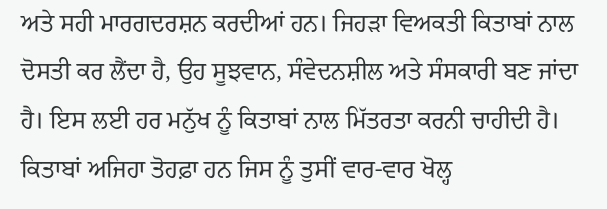ਅਤੇ ਸਹੀ ਮਾਰਗਦਰਸ਼ਨ ਕਰਦੀਆਂ ਹਨ। ਜਿਹੜਾ ਵਿਅਕਤੀ ਕਿਤਾਬਾਂ ਨਾਲ ਦੋਸਤੀ ਕਰ ਲੈਂਦਾ ਹੈ, ਉਹ ਸੂਝਵਾਨ, ਸੰਵੇਦਨਸ਼ੀਲ ਅਤੇ ਸੰਸਕਾਰੀ ਬਣ ਜਾਂਦਾ ਹੈ। ਇਸ ਲਈ ਹਰ ਮਨੁੱਖ ਨੂੰ ਕਿਤਾਬਾਂ ਨਾਲ ਮਿੱਤਰਤਾ ਕਰਨੀ ਚਾਹੀਦੀ ਹੈ। ਕਿਤਾਬਾਂ ਅਜਿਹਾ ਤੋਹਫ਼ਾ ਹਨ ਜਿਸ ਨੂੰ ਤੁਸੀਂ ਵਾਰ-ਵਾਰ ਖੋਲ੍ਹ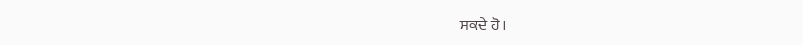ਸਕਦੇ ਹੋ।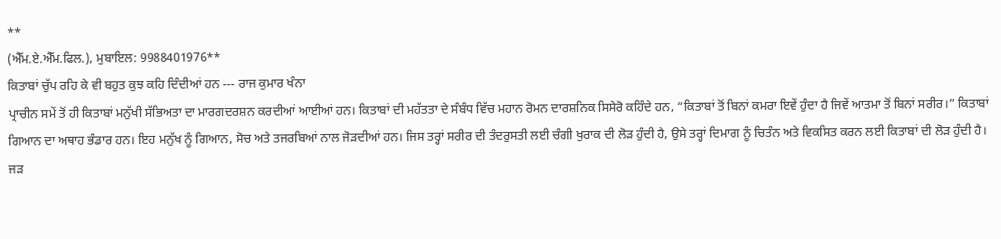**
(ਐੱਮ.ਏ.ਐੱਮ.ਫਿਲ.), ਮੁਬਾਇਲ: 9988401976**
ਕਿਤਾਬਾਂ ਚੁੱਪ ਰਹਿ ਕੇ ਵੀ ਬਹੁਤ ਕੁਝ ਕਹਿ ਦਿੰਦੀਆਂ ਹਨ --- ਰਾਜ ਕੁਮਾਰ ਖੰਨਾ
ਪ੍ਰਾਚੀਨ ਸਮੇਂ ਤੋਂ ਹੀ ਕਿਤਾਬਾਂ ਮਨੁੱਖੀ ਸੱਭਿਅਤਾ ਦਾ ਮਾਰਗਦਰਸ਼ਨ ਕਰਦੀਆਂ ਆਈਆਂ ਹਨ। ਕਿਤਾਬਾਂ ਦੀ ਮਹੱਤਤਾ ਦੇ ਸੰਬੰਧ ਵਿੱਚ ਮਹਾਨ ਰੋਮਨ ਦਾਰਸ਼ਨਿਕ ਸਿਸੇਰੋ ਕਹਿੰਦੇ ਹਨ, “ਕਿਤਾਬਾਂ ਤੋਂ ਬਿਨਾਂ ਕਮਰਾ ਇਵੇਂ ਹੁੰਦਾ ਹੈ ਜਿਵੇਂ ਆਤਮਾ ਤੋਂ ਬਿਨਾਂ ਸਰੀਰ।” ਕਿਤਾਬਾਂ ਗਿਆਨ ਦਾ ਅਥਾਹ ਭੰਡਾਰ ਹਨ। ਇਹ ਮਨੁੱਖ ਨੂੰ ਗਿਆਨ, ਸੋਚ ਅਤੇ ਤਜਰਬਿਆਂ ਨਾਲ ਜੋੜਦੀਆਂ ਹਨ। ਜਿਸ ਤਰ੍ਹਾਂ ਸਰੀਰ ਦੀ ਤੰਦਰੁਸਤੀ ਲਈ ਚੰਗੀ ਖੁਰਾਕ ਦੀ ਲੋੜ ਹੁੰਦੀ ਹੈ, ਉਸੇ ਤਰ੍ਹਾਂ ਦਿਮਾਗ ਨੂੰ ਚਿਤੰਨ ਅਤੇ ਵਿਕਸਿਤ ਕਰਨ ਲਈ ਕਿਤਾਬਾਂ ਦੀ ਲੋੜ ਹੁੰਦੀ ਹੈ। ਜੜ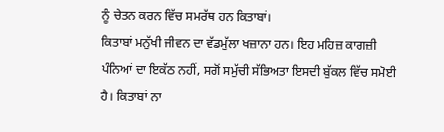ਨੂੰ ਚੇਤਨ ਕਰਨ ਵਿੱਚ ਸਮਰੱਥ ਹਨ ਕਿਤਾਬਾਂ।
ਕਿਤਾਬਾਂ ਮਨੁੱਖੀ ਜੀਵਨ ਦਾ ਵੱਡਮੁੱਲਾ ਖਜ਼ਾਨਾ ਹਨ। ਇਹ ਮਹਿਜ਼ ਕਾਗਜ਼ੀ ਪੰਨਿਆਂ ਦਾ ਇਕੱਠ ਨਹੀਂ, ਸਗੋਂ ਸਮੁੱਚੀ ਸੱਭਿਅਤਾ ਇਸਦੀ ਬੁੱਕਲ ਵਿੱਚ ਸਮੋਈ ਹੈ। ਕਿਤਾਬਾਂ ਨਾ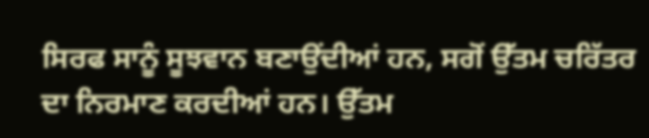ਸਿਰਫ ਸਾਨੂੰ ਸੂਝਵਾਨ ਬਣਾਉਂਦੀਆਂ ਹਨ, ਸਗੋਂ ਉੱਤਮ ਚਰਿੱਤਰ ਦਾ ਨਿਰਮਾਣ ਕਰਦੀਆਂ ਹਨ। ਉੱਤਮ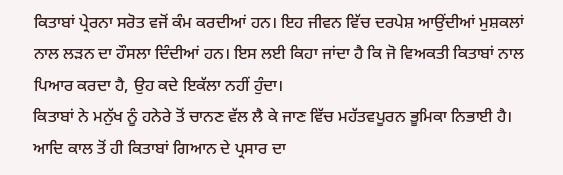ਕਿਤਾਬਾਂ ਪ੍ਰੇਰਨਾ ਸਰੋਤ ਵਜੋਂ ਕੰਮ ਕਰਦੀਆਂ ਹਨ। ਇਹ ਜੀਵਨ ਵਿੱਚ ਦਰਪੇਸ਼ ਆਉਂਦੀਆਂ ਮੁਸ਼ਕਲਾਂ ਨਾਲ ਲੜਨ ਦਾ ਹੌਸਲਾ ਦਿੰਦੀਆਂ ਹਨ। ਇਸ ਲਈ ਕਿਹਾ ਜਾਂਦਾ ਹੈ ਕਿ ਜੋ ਵਿਅਕਤੀ ਕਿਤਾਬਾਂ ਨਾਲ ਪਿਆਰ ਕਰਦਾ ਹੈ, ਉਹ ਕਦੇ ਇਕੱਲਾ ਨਹੀਂ ਹੁੰਦਾ।
ਕਿਤਾਬਾਂ ਨੇ ਮਨੁੱਖ ਨੂੰ ਹਨੇਰੇ ਤੋਂ ਚਾਨਣ ਵੱਲ ਲੈ ਕੇ ਜਾਣ ਵਿੱਚ ਮਹੱਤਵਪੂਰਨ ਭੂਮਿਕਾ ਨਿਭਾਈ ਹੈ। ਆਦਿ ਕਾਲ ਤੋਂ ਹੀ ਕਿਤਾਬਾਂ ਗਿਆਨ ਦੇ ਪ੍ਰਸਾਰ ਦਾ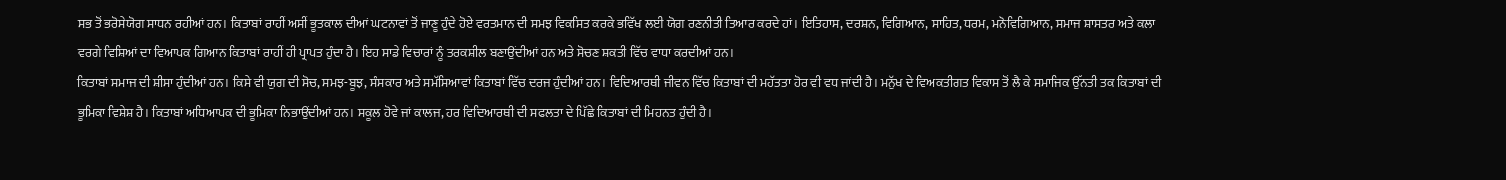ਸਭ ਤੋਂ ਭਰੋਸੇਯੋਗ ਸਾਧਨ ਰਹੀਆਂ ਹਨ। ਕਿਤਾਬਾਂ ਰਾਹੀਂ ਅਸੀਂ ਭੂਤਕਾਲ ਦੀਆਂ ਘਟਨਾਵਾਂ ਤੋਂ ਜਾਣੂ ਹੁੰਦੇ ਹੋਏ ਵਰਤਮਾਨ ਦੀ ਸਮਝ ਵਿਕਸਿਤ ਕਰਕੇ ਭਵਿੱਖ ਲਈ ਯੋਗ ਰਣਨੀਤੀ ਤਿਆਰ ਕਰਦੇ ਹਾਂ। ਇਤਿਹਾਸ, ਦਰਸ਼ਨ, ਵਿਗਿਆਨ, ਸਾਹਿਤ, ਧਰਮ, ਮਨੋਵਿਗਿਆਨ, ਸਮਾਜ ਸ਼ਾਸਤਰ ਅਤੇ ਕਲਾ ਵਰਗੇ ਵਿਸ਼ਿਆਂ ਦਾ ਵਿਆਪਕ ਗਿਆਨ ਕਿਤਾਬਾਂ ਰਾਹੀਂ ਹੀ ਪ੍ਰਾਪਤ ਹੁੰਦਾ ਹੈ। ਇਹ ਸਾਡੇ ਵਿਚਾਰਾਂ ਨੂੰ ਤਰਕਸ਼ੀਲ ਬਣਾਉਂਦੀਆਂ ਹਨ ਅਤੇ ਸੋਚਣ ਸ਼ਕਤੀ ਵਿੱਚ ਵਾਧਾ ਕਰਦੀਆਂ ਹਨ।
ਕਿਤਾਬਾਂ ਸਮਾਜ ਦੀ ਸ਼ੀਸਾ ਹੁੰਦੀਆਂ ਹਨ। ਕਿਸੇ ਵੀ ਯੁਗ ਦੀ ਸੋਚ, ਸਮਝ-ਬੂਝ, ਸੰਸਕਾਰ ਅਤੇ ਸਮੱਸਿਆਵਾਂ ਕਿਤਾਬਾਂ ਵਿੱਚ ਦਰਜ ਹੁੰਦੀਆਂ ਹਨ। ਵਿਦਿਆਰਥੀ ਜੀਵਨ ਵਿੱਚ ਕਿਤਾਬਾਂ ਦੀ ਮਹੱਤਤਾ ਹੋਰ ਵੀ ਵਧ ਜਾਂਦੀ ਹੈ। ਮਨੁੱਖ ਦੇ ਵਿਅਕਤੀਗਤ ਵਿਕਾਸ ਤੋਂ ਲੈ ਕੇ ਸਮਾਜਿਕ ਉੱਨਤੀ ਤਕ ਕਿਤਾਬਾਂ ਦੀ ਭੂਮਿਕਾ ਵਿਸ਼ੇਸ਼ ਹੈ। ਕਿਤਾਬਾਂ ਅਧਿਆਪਕ ਦੀ ਭੂਮਿਕਾ ਨਿਭਾਉਂਦੀਆਂ ਹਨ। ਸਕੂਲ ਹੋਵੇ ਜਾਂ ਕਾਲਜ, ਹਰ ਵਿਦਿਆਰਥੀ ਦੀ ਸਫਲਤਾ ਦੇ ਪਿੱਛੇ ਕਿਤਾਬਾਂ ਦੀ ਮਿਹਨਤ ਹੁੰਦੀ ਹੈ।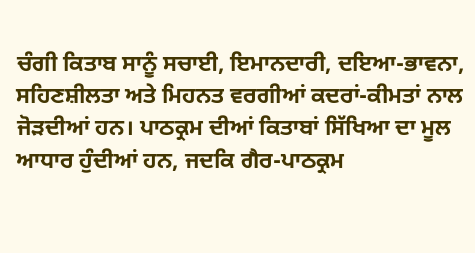ਚੰਗੀ ਕਿਤਾਬ ਸਾਨੂੰ ਸਚਾਈ, ਇਮਾਨਦਾਰੀ, ਦਇਆ-ਭਾਵਨਾ, ਸਹਿਣਸ਼ੀਲਤਾ ਅਤੇ ਮਿਹਨਤ ਵਰਗੀਆਂ ਕਦਰਾਂ-ਕੀਮਤਾਂ ਨਾਲ ਜੋੜਦੀਆਂ ਹਨ। ਪਾਠਕ੍ਰਮ ਦੀਆਂ ਕਿਤਾਬਾਂ ਸਿੱਖਿਆ ਦਾ ਮੂਲ ਆਧਾਰ ਹੁੰਦੀਆਂ ਹਨ, ਜਦਕਿ ਗੈਰ-ਪਾਠਕ੍ਰਮ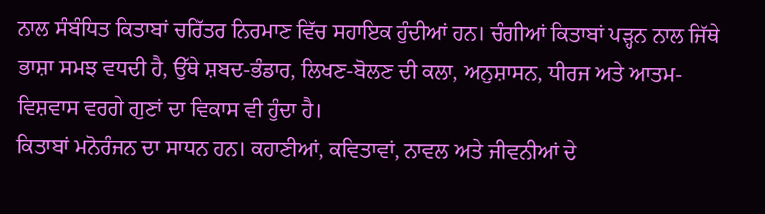ਨਾਲ ਸੰਬੰਧਿਤ ਕਿਤਾਬਾਂ ਚਰਿੱਤਰ ਨਿਰਮਾਣ ਵਿੱਚ ਸਹਾਇਕ ਹੁੰਦੀਆਂ ਹਨ। ਚੰਗੀਆਂ ਕਿਤਾਬਾਂ ਪੜ੍ਹਨ ਨਾਲ ਜਿੱਥੇ ਭਾਸ਼ਾ ਸਮਝ ਵਧਦੀ ਹੈ, ਉੱਥੇ ਸ਼ਬਦ-ਭੰਡਾਰ, ਲਿਖਣ-ਬੋਲਣ ਦੀ ਕਲਾ, ਅਨੁਸ਼ਾਸਨ, ਧੀਰਜ ਅਤੇ ਆਤਮ-ਵਿਸ਼ਵਾਸ ਵਰਗੇ ਗੁਣਾਂ ਦਾ ਵਿਕਾਸ ਵੀ ਹੁੰਦਾ ਹੈ।
ਕਿਤਾਬਾਂ ਮਨੋਰੰਜਨ ਦਾ ਸਾਧਨ ਹਨ। ਕਹਾਣੀਆਂ, ਕਵਿਤਾਵਾਂ, ਨਾਵਲ ਅਤੇ ਜੀਵਨੀਆਂ ਦੇ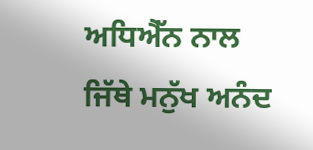ਅਧਿਐੱਨ ਨਾਲ ਜਿੱਥੇ ਮਨੁੱਖ ਅਨੰਦ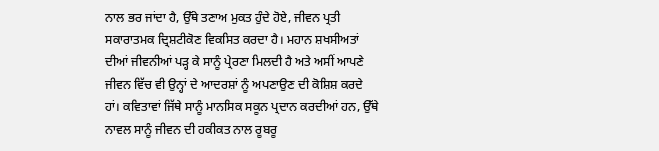ਨਾਲ ਭਰ ਜਾਂਦਾ ਹੈ, ਉੱਥੇ ਤਣਾਅ ਮੁਕਤ ਹੁੰਦੇ ਹੋਏ, ਜੀਵਨ ਪ੍ਰਤੀ ਸਕਾਰਾਤਮਕ ਦ੍ਰਿਸ਼ਟੀਕੋਣ ਵਿਕਸਿਤ ਕਰਦਾ ਹੈ। ਮਹਾਨ ਸ਼ਖਸੀਅਤਾਂ ਦੀਆਂ ਜੀਵਨੀਆਂ ਪੜ੍ਹ ਕੇ ਸਾਨੂੰ ਪ੍ਰੇਰਣਾ ਮਿਲਦੀ ਹੈ ਅਤੇ ਅਸੀਂ ਆਪਣੇ ਜੀਵਨ ਵਿੱਚ ਵੀ ਉਨ੍ਹਾਂ ਦੇ ਆਦਰਸ਼ਾਂ ਨੂੰ ਅਪਣਾਉਣ ਦੀ ਕੋਸ਼ਿਸ਼ ਕਰਦੇ ਹਾਂ। ਕਵਿਤਾਵਾਂ ਜਿੱਥੇ ਸਾਨੂੰ ਮਾਨਸਿਕ ਸਕੂਨ ਪ੍ਰਦਾਨ ਕਰਦੀਆਂ ਹਨ, ਉੱਥੇ ਨਾਵਲ ਸਾਨੂੰ ਜੀਵਨ ਦੀ ਹਕੀਕਤ ਨਾਲ ਰੂਬਰੂ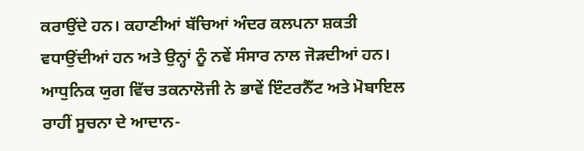ਕਰਾਉਂਦੇ ਹਨ। ਕਹਾਣੀਆਂ ਬੱਚਿਆਂ ਅੰਦਰ ਕਲਪਨਾ ਸ਼ਕਤੀ ਵਧਾਉਂਦੀਆਂ ਹਨ ਅਤੇ ਉਨ੍ਹਾਂ ਨੂੰ ਨਵੇਂ ਸੰਸਾਰ ਨਾਲ ਜੋੜਦੀਆਂ ਹਨ।
ਆਧੁਨਿਕ ਯੁਗ ਵਿੱਚ ਤਕਨਾਲੋਜੀ ਨੇ ਭਾਵੇਂ ਇੰਟਰਨੈੱਟ ਅਤੇ ਮੋਬਾਇਲ ਰਾਹੀਂ ਸੂਚਨਾ ਦੇ ਆਦਾਨ-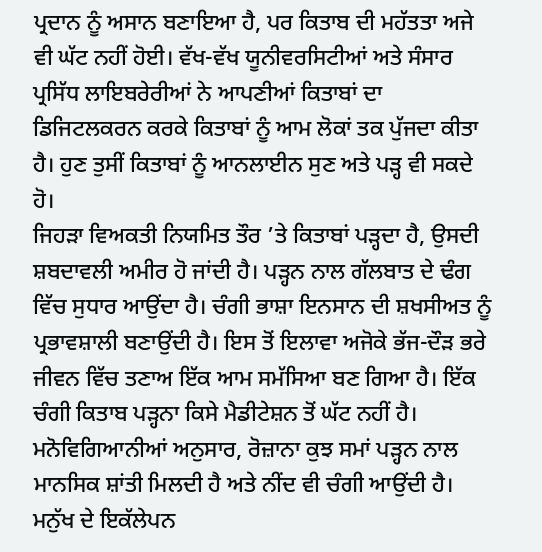ਪ੍ਰਦਾਨ ਨੂੰ ਅਸਾਨ ਬਣਾਇਆ ਹੈ, ਪਰ ਕਿਤਾਬ ਦੀ ਮਹੱਤਤਾ ਅਜੇ ਵੀ ਘੱਟ ਨਹੀਂ ਹੋਈ। ਵੱਖ-ਵੱਖ ਯੂਨੀਵਰਸਿਟੀਆਂ ਅਤੇ ਸੰਸਾਰ ਪ੍ਰਸਿੱਧ ਲਾਇਬਰੇਰੀਆਂ ਨੇ ਆਪਣੀਆਂ ਕਿਤਾਬਾਂ ਦਾ ਡਿਜਿਟਲਕਰਨ ਕਰਕੇ ਕਿਤਾਬਾਂ ਨੂੰ ਆਮ ਲੋਕਾਂ ਤਕ ਪੁੱਜਦਾ ਕੀਤਾ ਹੈ। ਹੁਣ ਤੁਸੀਂ ਕਿਤਾਬਾਂ ਨੂੰ ਆਨਲਾਈਨ ਸੁਣ ਅਤੇ ਪੜ੍ਹ ਵੀ ਸਕਦੇ ਹੋ।
ਜਿਹੜਾ ਵਿਅਕਤੀ ਨਿਯਮਿਤ ਤੌਰ ’ਤੇ ਕਿਤਾਬਾਂ ਪੜ੍ਹਦਾ ਹੈ, ਉਸਦੀ ਸ਼ਬਦਾਵਲੀ ਅਮੀਰ ਹੋ ਜਾਂਦੀ ਹੈ। ਪੜ੍ਹਨ ਨਾਲ ਗੱਲਬਾਤ ਦੇ ਢੰਗ ਵਿੱਚ ਸੁਧਾਰ ਆਉਂਦਾ ਹੈ। ਚੰਗੀ ਭਾਸ਼ਾ ਇਨਸਾਨ ਦੀ ਸ਼ਖਸੀਅਤ ਨੂੰ ਪ੍ਰਭਾਵਸ਼ਾਲੀ ਬਣਾਉਂਦੀ ਹੈ। ਇਸ ਤੋਂ ਇਲਾਵਾ ਅਜੋਕੇ ਭੱਜ-ਦੌੜ ਭਰੇ ਜੀਵਨ ਵਿੱਚ ਤਣਾਅ ਇੱਕ ਆਮ ਸਮੱਸਿਆ ਬਣ ਗਿਆ ਹੈ। ਇੱਕ ਚੰਗੀ ਕਿਤਾਬ ਪੜ੍ਹਨਾ ਕਿਸੇ ਮੈਡੀਟੇਸ਼ਨ ਤੋਂ ਘੱਟ ਨਹੀਂ ਹੈ। ਮਨੋਵਿਗਿਆਨੀਆਂ ਅਨੁਸਾਰ, ਰੋਜ਼ਾਨਾ ਕੁਝ ਸਮਾਂ ਪੜ੍ਹਨ ਨਾਲ ਮਾਨਸਿਕ ਸ਼ਾਂਤੀ ਮਿਲਦੀ ਹੈ ਅਤੇ ਨੀਂਦ ਵੀ ਚੰਗੀ ਆਉਂਦੀ ਹੈ। ਮਨੁੱਖ ਦੇ ਇਕੱਲੇਪਨ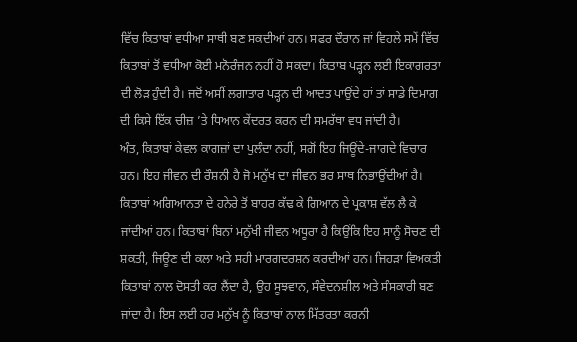ਵਿੱਚ ਕਿਤਾਬਾਂ ਵਧੀਆ ਸਾਥੀ ਬਣ ਸਕਦੀਆਂ ਹਨ। ਸਫਰ ਦੌਰਾਨ ਜਾਂ ਵਿਹਲੇ ਸਮੇਂ ਵਿੱਚ ਕਿਤਾਬਾਂ ਤੋਂ ਵਧੀਆ ਕੋਈ ਮਨੋਰੰਜਨ ਨਹੀਂ ਹੋ ਸਕਦਾ। ਕਿਤਾਬ ਪੜ੍ਹਨ ਲਈ ਇਕਾਗਰਤਾ ਦੀ ਲੋੜ ਹੁੰਦੀ ਹੈ। ਜਦੋਂ ਅਸੀਂ ਲਗਾਤਾਰ ਪੜ੍ਹਨ ਦੀ ਆਦਤ ਪਾਉਂਦੇ ਹਾਂ ਤਾਂ ਸਾਡੇ ਦਿਮਾਗ ਦੀ ਕਿਸੇ ਇੱਕ ਚੀਜ਼ ’ਤੇ ਧਿਆਨ ਕੇਂਦਰਤ ਕਰਨ ਦੀ ਸਮਰੱਥਾ ਵਧ ਜਾਂਦੀ ਹੈ।
ਅੰਤ, ਕਿਤਾਬਾਂ ਕੇਵਲ ਕਾਗਜ਼ਾਂ ਦਾ ਪੁਲੰਦਾ ਨਹੀਂ, ਸਗੋਂ ਇਹ ਜਿਊਂਦੇ-ਜਾਗਦੇ ਵਿਚਾਰ ਹਨ। ਇਹ ਜੀਵਨ ਦੀ ਰੌਸ਼ਨੀ ਹੈ ਜੋ ਮਨੁੱਖ ਦਾ ਜੀਵਨ ਭਰ ਸਾਥ ਨਿਭਾਉਂਦੀਆਂ ਹੈ। ਕਿਤਾਬਾਂ ਅਗਿਆਨਤਾ ਦੇ ਹਨੇਰੇ ਤੋਂ ਬਾਹਰ ਕੱਢ ਕੇ ਗਿਆਨ ਦੇ ਪ੍ਰਕਾਸ਼ ਵੱਲ ਲੈ ਕੇ ਜਾਂਦੀਆਂ ਹਨ। ਕਿਤਾਬਾਂ ਬਿਨਾਂ ਮਨੁੱਖੀ ਜੀਵਨ ਅਧੂਰਾ ਹੈ ਕਿਉਂਕਿ ਇਹ ਸਾਨੂੰ ਸੋਚਣ ਦੀ ਸ਼ਕਤੀ, ਜਿਊਣ ਦੀ ਕਲਾ ਅਤੇ ਸਹੀ ਮਾਰਗਦਰਸ਼ਨ ਕਰਦੀਆਂ ਹਨ। ਜਿਹੜਾ ਵਿਅਕਤੀ ਕਿਤਾਬਾਂ ਨਾਲ ਦੋਸਤੀ ਕਰ ਲੈਂਦਾ ਹੈ, ਉਹ ਸੂਝਵਾਨ, ਸੰਵੇਦਨਸ਼ੀਲ ਅਤੇ ਸੰਸਕਾਰੀ ਬਣ ਜਾਂਦਾ ਹੈ। ਇਸ ਲਈ ਹਰ ਮਨੁੱਖ ਨੂੰ ਕਿਤਾਬਾਂ ਨਾਲ ਮਿੱਤਰਤਾ ਕਰਨੀ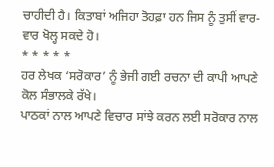ਚਾਹੀਦੀ ਹੈ। ਕਿਤਾਬਾਂ ਅਜਿਹਾ ਤੋਹਫ਼ਾ ਹਨ ਜਿਸ ਨੂੰ ਤੁਸੀਂ ਵਾਰ-ਵਾਰ ਖੋਲ੍ਹ ਸਕਦੇ ਹੋ।
* * * * *
ਹਰ ਲੇਖਕ ‘ਸਰੋਕਾਰ’ ਨੂੰ ਭੇਜੀ ਗਈ ਰਚਨਾ ਦੀ ਕਾਪੀ ਆਪਣੇ ਕੋਲ ਸੰਭਾਲਕੇ ਰੱਖੇ।
ਪਾਠਕਾਂ ਨਾਲ ਆਪਣੇ ਵਿਚਾਰ ਸਾਂਝੇ ਕਰਨ ਲਈ ਸਰੋਕਾਰ ਨਾਲ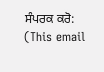ਸੰਪਰਕ ਕਰੋ: (This email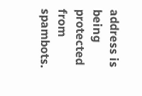address is being protected from spambots.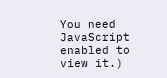You need JavaScript enabled to view it.)